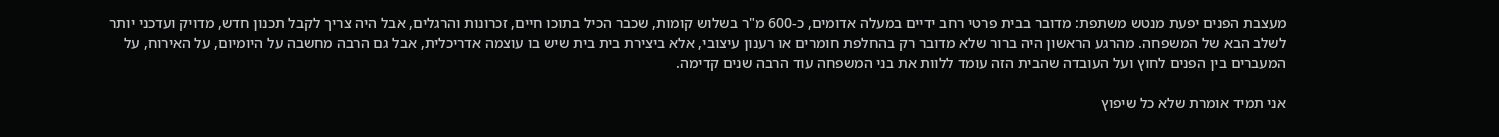מעצבת הפנים יפעת מנטש משתפת: מדובר בבית פרטי רחב ידיים במעלה אדומים, כ-600 מ"ר בשלוש קומות, שכבר הכיל בתוכו חיים, זכרונות והרגלים, אבל היה צריך לקבל תכנון חדש, מדויק ועדכני יותר לשלב הבא של המשפחה. מהרגע הראשון היה ברור שלא מדובר רק בהחלפת חומרים או רענון עיצובי, אלא ביצירת בית בית שיש בו עוצמה אדריכלית, אבל גם הרבה מחשבה על היומיום, על האירוח, על המעברים בין הפנים לחוץ ועל העובדה שהבית הזה עומד ללוות את בני המשפחה עוד הרבה שנים קדימה.

אני תמיד אומרת שלא כל שיפוץ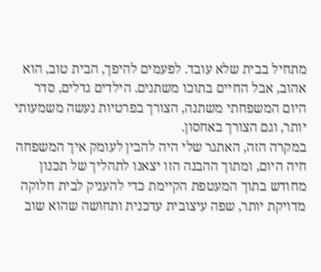מתחיל בבית שלא עובד. לפעמים להיפך, הבית טוב, הוא אהוב, אבל החיים בתוכו משתנים. הילדים גדלים, סדר היום המשפחתי משתנה, הצורך בפרטיות נעשה משמעותי יותר, וגם הצורך באחסון.
במקרה הזה, האתגר שלי היה להבין לעומק איך המשפחה חיה היום, ומתוך ההבנה הזו יצאנו לתהליך של תכנון מחודש בתוך המעטפת הקיימת כדי להעניק לבית חלוקה מדויקת יותר, שפה עיצובית עדכנית ותחושה שהוא שוב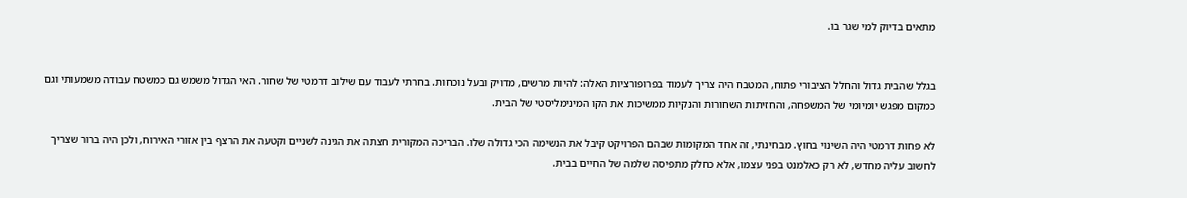מתאים בדיוק למי שגר בו.


בגלל שהבית גדול והחלל הציבורי פתוח, המטבח היה צריך לעמוד בפרופורציות האלה: להיות מרשים, מדויק ובעל נוכחות. בחרתי לעבוד עם שילוב דרמטי של שחור. האי הגדול משמש גם כמשטח עבודה משמעותי וגם כמקום מפגש יומיומי של המשפחה, והחזיתות השחורות והנקיות ממשיכות את הקו המינימליסטי של הבית.

לא פחות דרמטי היה השינוי בחוץ. מבחינתי, זה אחד המקומות שבהם הפרויקט קיבל את הנשימה הכי גדולה שלו. הבריכה המקורית חצתה את הגינה לשניים וקטעה את הרצף בין אזורי האירוח, ולכן היה ברור שצריך לחשוב עליה מחדש, לא רק כאלמנט בפני עצמו, אלא כחלק מתפיסה שלמה של החיים בבית.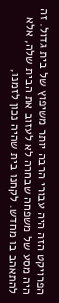הפרויקט הזה היה עבורי הרבה יותר משיפוץ של בית גדול. זה היה מסע של משפחה שבחרה לא לעזוב את הבית שלה, אלא להתאהב בו מחדש. לקחנו בית שהיה נכון לזמנו,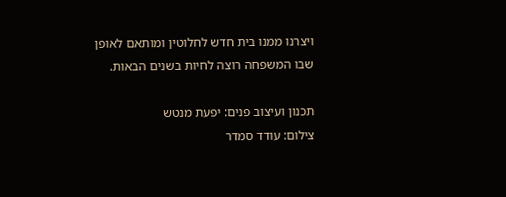ויצרנו ממנו בית חדש לחלוטין ומותאם לאופן שבו המשפחה רוצה לחיות בשנים הבאות.

תכנון ועיצוב פנים: יפעת מנטש
צילום: עודד סמדר